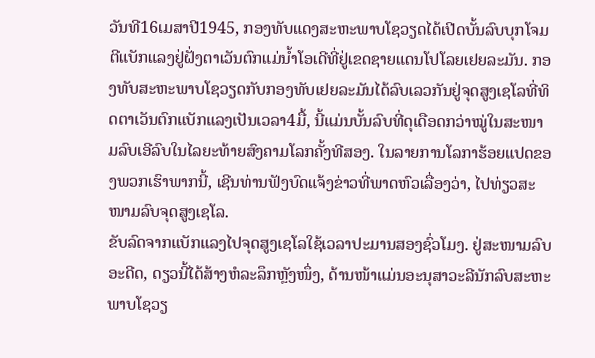ວັນທີ16ເມສາປີ1945, ກອງທັບແດງສະຫະພາບໂຊວຽດໄດ້ເປີດບັ້ນລົບບຸກໂຈມຕີແບັກແລງຢູ່ຝັ່ງຕາເວັນຕົກແມ່ນ້ຳໂອເດີທີ່ຢູ່ເຂດຊາຍແດນໂປໂລຍເຢຍລະມັນ. ກອງທັບສະຫະພາບໂຊວຽດກັບກອງທັບເຢຍລະມັນໄດ້ລົບເລວກັນຢູ່ຈຸດສູງເຊໂລທີ່ທິດຕາເວັນຕົກແບັກແລງເປັນເວລາ4ມື້, ນີ້ແມ່ນບັ້ນລົບທີ່ດຸເດືອດກວ່າໝູ່ໃນສະໜາມລົບເອີລົບໃນໄລຍະທ້າຍສົງຄາມໂລກຄັ້ງທີສອງ. ໃນລາຍການໂລກາຮ້ອຍແປດຂອງພວກເຮົາພາກນີ້, ເຊີນທ່ານຟັງບົດແຈ້ງຂ່າວທີ່ພາດຫົວເລື່ອງວ່າ, ໄປທ່ຽວສະໜາມລົບຈຸດສູງເຊໂລ.
ຂັບລົດຈາກແບັກແລງໄປຈຸດສູງເຊໂລໃຊ້ເວລາປະມານສອງຊົ່ວໂມງ. ຢູ່ສະໜາມລົບອະດີດ, ດຽວນີ້ໄດ້ສ້າງຫໍລະລຶກຫຼັງໜຶ່ງ, ດ້ານໜ້າແມ່ນອະນຸສາວະລີນັກລົບສະຫະພາບໂຊວຽ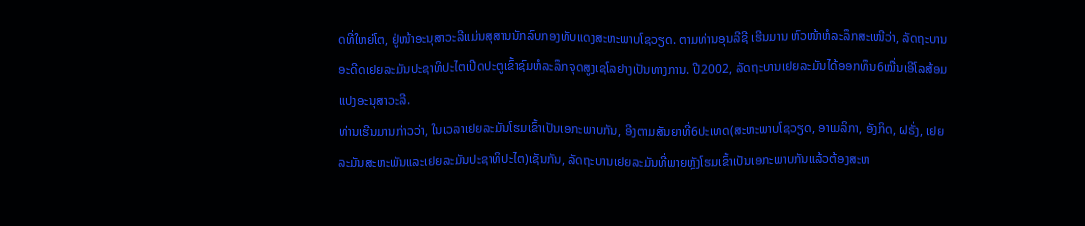ດທີ່ໃຫຍ່ໂຕ, ຢູ່ໜ້າອະນຸສາວະລີແມ່ນສຸສານນັກລົບກອງທັບແດງສະຫະພາບໂຊວຽດ. ຕາມທ່ານອຸນລີຊີ ເຮີນມານ ຫົວໜ້າຫໍລະລຶກສະເໜີວ່າ, ລັດຖະບານອະດີດເຢຍລະມັນປະຊາທິປະໄຕເປີດປະຕູເຂົ້າຊົມຫໍລະລຶກຈຸດສູງເຊໂລຢາງເປັນທາງການ. ປີ2002, ລັດຖະບານເຢຍລະມັນໄດ້ອອກທຶນ6ໝື່ນເອີໂລສ້ອມແປງອະນຸສາວະລີ.
ທ່ານເຮີນມານກ່າວວ່າ, ໃນເວລາເຢຍລະມັນໂຮມເຂົ້າເປັນເອກະພາບກັນ, ອີງຕາມສັນຍາທີ່6ປະເທດ(ສະຫະພາບໂຊວຽດ, ອາເມລິກາ, ອັງກິດ, ຝຣັ່ງ, ເຢຍລະມັນສະຫະພັນແລະເຢຍລະມັນປະຊາທິປະໄຕ)ເຊັນກັນ, ລັດຖະບານເຢຍລະມັນທີ່ພາຍຫຼັງໂຮມເຂົ້າເປັນເອກະພາບກັນແລ້ວຕ້ອງສະຫ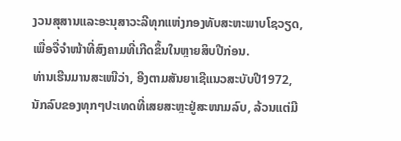ງວນສຸສານແລະອະນຸສາວະລີທຸກແຫ່ງກອງທັບສະຫະພາບໂຊວຽດ, ເພື່ອຈື່ຈຳໜ້າທີ່ສົງຄາມທີ່ເກີດຂຶ້ນໃນຫຼາຍສິບປີກ່ອນ.
ທ່ານເຮີນມານສະເໜີວ່າ, ອີງຕາມສັນຍາເຊີແນວສະບັບປີ1972, ນັກລົບຂອງທຸກໆປະເທດທີ່ເສຍສະຫຼະຢູ່ສະໜາມລົບ, ລ້ວນແຕ່ມີ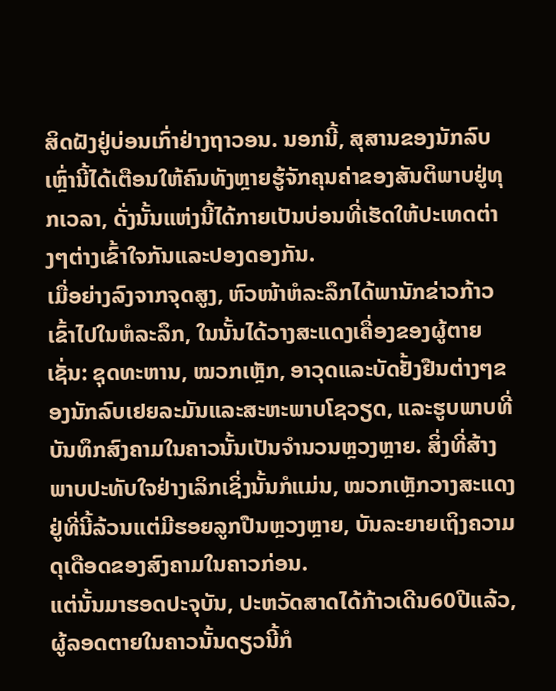ສິດຝັງຢູ່ບ່ອນເກົ່າຢ່າງຖາວອນ. ນອກນີ້, ສຸສານຂອງນັກລົບເຫຼົ່ານີ້ໄດ້ເຕືອນໃຫ້ຄົນທັງຫຼາຍຮູ້ຈັກຄຸນຄ່າຂອງສັນຕິພາບຢູ່ທຸກເວລາ, ດັ່ງນັ້ນແຫ່ງນີ້ໄດ້ກາຍເປັນບ່ອນທີ່ເຮັດໃຫ້ປະເທດຕ່າງໆຕ່າງເຂົ້າໃຈກັນແລະປອງດອງກັນ.
ເມື່ອຍ່າງລົງຈາກຈຸດສູງ, ຫົວໜ້າຫໍລະລຶກໄດ້ພານັກຂ່າວກ້າວເຂົ້າໄປໃນຫໍລະລຶກ, ໃນນັ້ນໄດ້ວາງສະແດງເຄື່ອງຂອງຜູ້ຕາຍເຊັ່ນ: ຊຸດທະຫານ, ໝວກເຫຼັກ, ອາວຸດແລະບັດຢັ້ງຢືນຕ່າງໆຂອງນັກລົບເຢຍລະມັນແລະສະຫະພາບໂຊວຽດ, ແລະຮູບພາບທີ່ບັນທຶກສົງຄາມໃນຄາວນັ້ນເປັນຈຳນວນຫຼວງຫຼາຍ. ສິ່ງທີ່ສ້າງພາບປະທັບໃຈຢ່າງເລິກເຊິ່ງນັ້ນກໍແມ່ນ, ໝວກເຫຼັກວາງສະແດງຢູ່ທີ່ນີ້ລ້ວນແຕ່ມີຮອຍລູກປືນຫຼວງຫຼາຍ, ບັນລະຍາຍເຖິງຄວາມດຸເດືອດຂອງສົງຄາມໃນຄາວກ່ອນ.
ແຕ່ນັ້ນມາຮອດປະຈຸບັນ, ປະຫວັດສາດໄດ້ກ້າວເດີນ60ປີແລ້ວ, ຜູ້ລອດຕາຍໃນຄາວນັ້ນດຽວນີ້ກໍ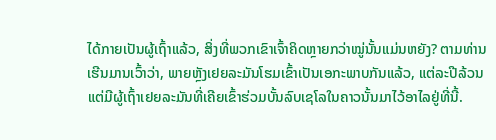ໄດ້ກາຍເປັນຜູ້ເຖົ້າແລ້ວ, ສິ່ງທີ່ພວກເຂົາເຈົ້າຄິດຫຼາຍກວ່າໝູ່ນັ້ນແມ່ນຫຍັງ? ຕາມທ່ານເຮີນມານເວົ້າວ່າ, ພາຍຫຼັງເຢຍລະມັນໂຮມເຂົ້າເປັນເອກະພາບກັນແລ້ວ, ແຕ່ລະປີລ້ວນແຕ່ມີຜູ້ເຖົ້າເຢຍລະມັນທີ່ເຄີຍເຂົ້າຮ່ວມບັ້ນລົບເຊໂລໃນຄາວນັ້ນມາໄວ້ອາໄລຢູ່ທີ່ນີ້.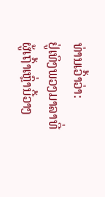ທ່ານເວົ້າວ່າ:
ຢູ່ເທິງພວງມາລາທີ່ຜູ້ເຖົ້າເຫຼົ່ານີ້ວາງ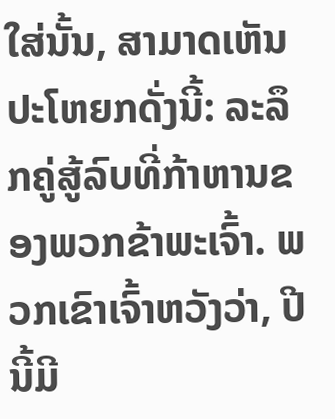ໃສ່ນັ້ນ, ສາມາດເຫັນປະໂຫຍກດັ່ງນີ້: ລະລຶກຄູ່ສູ້ລົບທີ່ກ້າຫານຂອງພວກຂ້າພະເຈົ້າ. ພວກເຂົາເຈົ້າຫວັງວ່າ, ປີນີ້ມີ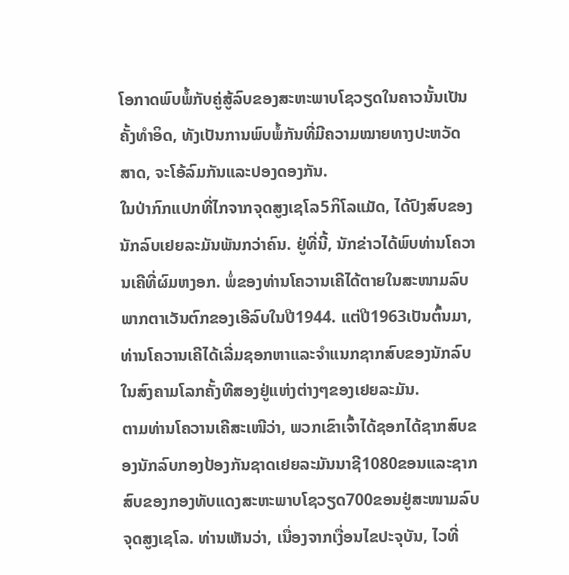ໂອກາດພົບພໍ້ກັບຄູ່ສູ້ລົບຂອງສະຫະພາບໂຊວຽດໃນຄາວນັ້ນເປັນຄັ້ງທຳອິດ, ທັງເປັນການພົບພໍ້ກັນທີ່ມີຄວາມໝາຍທາງປະຫວັດສາດ, ຈະໂອ້ລົມກັນແລະປອງດອງກັນ.
ໃນປ່າກົກແປກທີ່ໄກຈາກຈຸດສູງເຊໂລ5ກິໂລແມັດ, ໄດ້ປົງສົບຂອງນັກລົບເຢຍລະມັນພັນກວ່າຄົນ. ຢູ່ທີ່ນີ້, ນັກຂ່າວໄດ້ພົບທ່ານໂຄວານເຄີທີ່ຜົມຫງອກ. ພໍ່ຂອງທ່ານໂຄວານເຄີໄດ້ຕາຍໃນສະໜາມລົບພາກຕາເວັນຕົກຂອງເອີລົບໃນປີ1944. ແຕ່ປີ1963ເປັນຕົ້ນມາ, ທ່ານໂຄວານເຄີໄດ້ເລີ່ມຊອກຫາແລະຈຳແນກຊາກສົບຂອງນັກລົບໃນສົງຄາມໂລກຄັ້ງທີສອງຢູ່ແຫ່ງຕ່າງໆຂອງເຢຍລະມັນ.
ຕາມທ່ານໂຄວານເຄີສະເໜີວ່າ, ພວກເຂົາເຈົ້າໄດ້ຊອກໄດ້ຊາກສົບຂອງນັກລົບກອງປ້ອງກັນຊາດເຢຍລະມັນນາຊີ1080ຂອນແລະຊາກສົບຂອງກອງທັບແດງສະຫະພາບໂຊວຽດ700ຂອນຢູ່ສະໜາມລົບຈຸດສູງເຊໂລ. ທ່ານເຫັນວ່າ, ເນື່ອງຈາກເງື່ອນໄຂປະຈຸບັນ, ໄວທີ່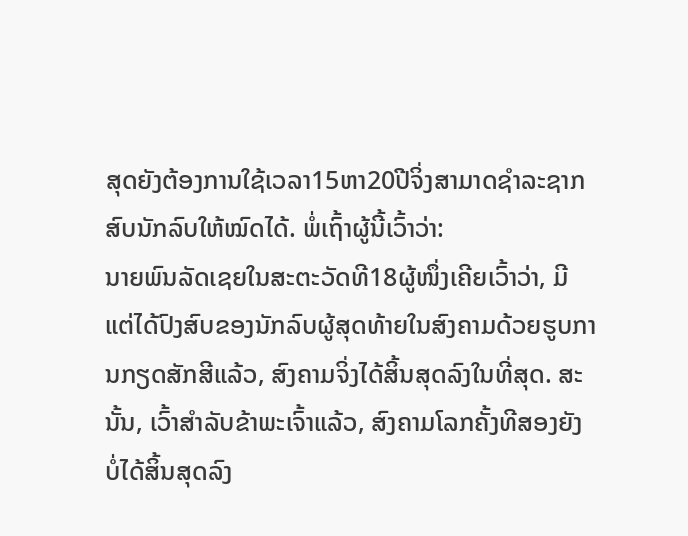ສຸດຍັງຕ້ອງການໃຊ້ເວລາ15ຫາ20ປີຈິ່ງສາມາດຊຳລະຊາກສົບນັກລົບໃຫ້ໝົດໄດ້. ພໍ່ເຖົ້າຜູ້ນີ້ເວົ້າວ່າ:
ນາຍພົນລັດເຊຍໃນສະຕະວັດທີ18ຜູ້ໜຶ່ງເຄີຍເວົ້າວ່າ, ມີແຕ່ໄດ້ປົງສົບຂອງນັກລົບຜູ້ສຸດທ້າຍໃນສົງຄາມດ້ວຍຮູບການກຽດສັກສີແລ້ວ, ສົງຄາມຈິ່ງໄດ້ສິ້ນສຸດລົງໃນທີ່ສຸດ. ສະນັ້ນ, ເວົ້າສຳລັບຂ້າພະເຈົ້າແລ້ວ, ສົງຄາມໂລກຄັ້ງທີສອງຍັງບໍ່ໄດ້ສິ້ນສຸດລົງ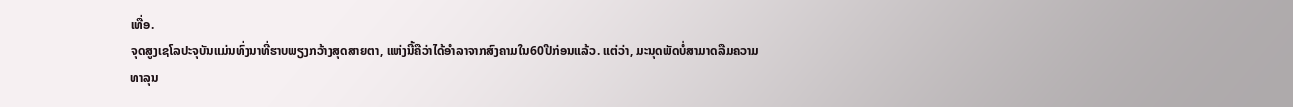ເທື່ອ.
ຈຸດສູງເຊໂລປະຈຸບັນແມ່ນທົ່ງນາທີ່ຮາບພຽງກວ້າງສຸດສາຍຕາ, ແຫ່ງນີ້ຄືວ່າໄດ້ອຳລາຈາກສົງຄາມໃນ60ປີກ່ອນແລ້ວ. ແຕ່ວ່າ, ມະນຸດພັດບໍ່ສາມາດລືມຄວາມທາລຸນ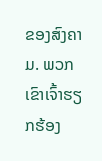ຂອງສົງຄາມ. ພວກເຂົາເຈົ້າຮຽກຮ້ອງ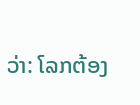ວ່າ: ໂລກຕ້ອງ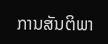ການສັນຕິພາ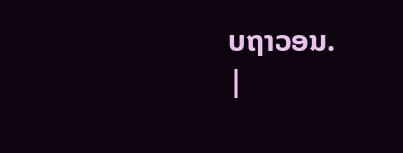ບຖາວອນ.
|